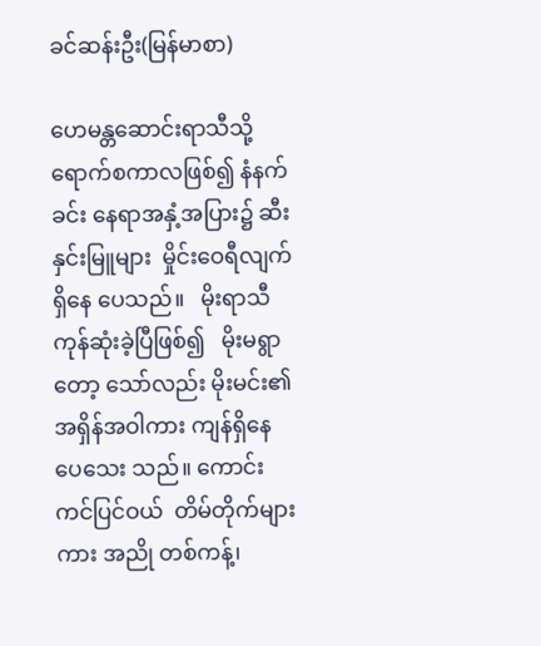ခင်ဆန်းဦး(မြန်မာစာ)

ဟေမန္တဆောင်းရာသီသို့ ရောက်စကာလဖြစ်၍ နံနက်ခင်း နေရာအနှံ့အပြား၌ ဆီးနှင်းမြူများ  မှိုင်းဝေရီလျက် ရှိနေ ပေသည်။   မိုးရာသီကုန်ဆုံးခဲ့ပြီဖြစ်၍   မိုးမရွာတော့ သော်လည်း မိုးမင်း၏အရှိန်အဝါကား ကျန်ရှိနေပေသေး သည်။ ကောင်းကင်ပြင်ဝယ်  တိမ်တိုက်များကား အညို တစ်ကန့်၊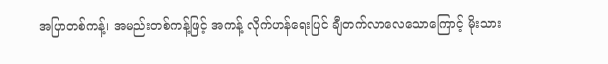အပြာတစ်ကန့်၊ အမည်းတစ်ကန့်ဖြင့် အကန့် လိုက်ဟန်ရေးပြင် ချီတက်လာလေသောကြောင့် မိုးသား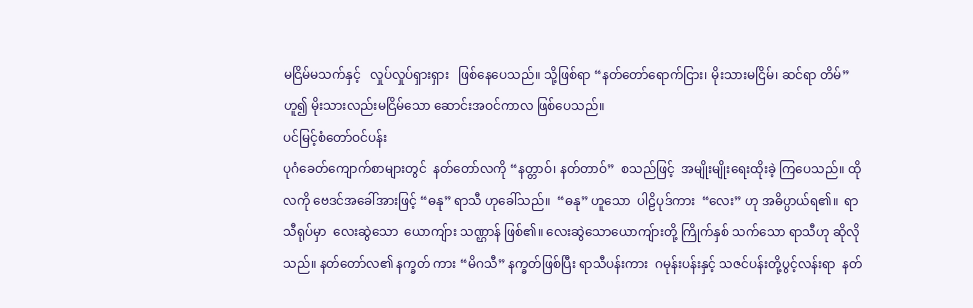မငြိမ်မသက်နှင့်   လှုပ်လှုပ်ရှားရှား   ဖြစ်နေပေသည်။ သို့ဖြစ်ရာ “နတ်တော်ရောက်ငြား၊ မိုးသားမငြိမ်၊ ဆင်ရာ တိမ်” ဟူ၍ မိုးသားလည်းမငြိမ်သော ဆောင်းအဝင်ကာလ ဖြစ်ပေသည်။
ပင်မြင့်စံတော်ဝင်ပန်း
ပုဂံခေတ်ကျောက်စာများတွင်  နတ်တော်လကို “နတ္တာဝ်၊ နတ်တာဝ်”  စသည်ဖြင့်  အမျိုးမျိုးရေးထိုးခဲ့ ကြပေသည်။ ထိုလကို ဗေဒင်အခေါ်အားဖြင့် “ဓနု” ရာသီ ဟုခေါ်သည်။  “ဓနု” ဟူသော  ပါဠိပုဒ်ကား  “လေး” ဟု အဓိပ္ပာယ်ရ၏။  ရာသီရုပ်မှာ  လေးဆွဲသော  ယောကျ်ား သဏ္ဌာန် ဖြစ်၏။ လေးဆွဲသောယောကျ်ားတို့ ကြိုက်နှစ် သက်သော ရာသီဟု ဆိုလိုသည်။ နတ်တော်လ၏ နက္ခတ် ကား “မိဂသီ” နက္ခတ်ဖြစ်ပြီး ရာသီပန်းကား  ဂမုန်းပန်းနှင့် သဇင်ပန်းတို့ပွင့်လန်းရာ  နတ်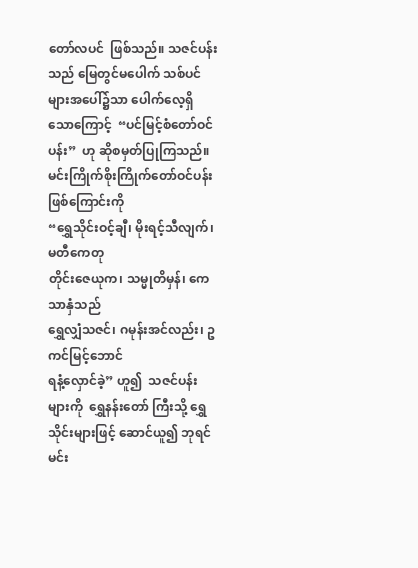တော်လပင်  ဖြစ်သည်။ သဇင်ပန်းသည် မြေတွင်မပေါက် သစ်ပင်များအပေါ်၌သာ ပေါက်လေ့ရှိသောကြောင့်  “ပင်မြင့်စံတော်ဝင်ပန်း”  ဟု ဆိုစမှတ်ပြုကြသည်။ မင်းကြိုက်စိုးကြိုက်တော်ဝင်ပန်း ဖြစ်ကြောင်းကို
“ရွှေသိုင်းဝင့်ချီ၊ မိုးရင့်သီလျက်၊ မတီကေတု
တိုင်းဇေယုက၊ သမ္မုတိမှန်၊ ကေသာနှံသည်
ရွှေလျှံသဇင်၊ ဂမုန်းအင်လည်း၊ ဥကင်မြင့်ဘောင်
ရနံ့လှောင်ခဲ့” ဟူ၍  သဇင်ပန်းများကို  ရွှေနန်းတော် ကြီးသို့ ရွှေသိုင်းများဖြင့် ဆောင်ယူ၍ ဘုရင်မင်း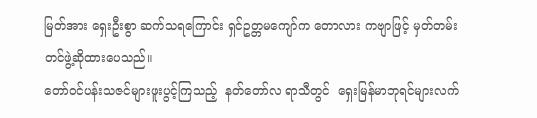မြတ်အား ရှေးဦးစွာ ဆက်သရကြောင်း ရှင်ဥတ္တမကျော်က တောလား ကဗျာဖြင့် မှတ်တမ်းတင်ဖွဲ့ဆိုထားပေသည်။
တော်ဝင်ပန်းသဇင်များဖူးပွင့်ကြသည့်  နတ်တော်လ ရာသီတွင်  ရှေးမြန်မာဘုရင်များလက်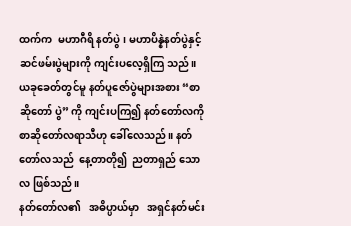ထက်က  မဟာဂီရိ နတ်ပွဲ၊ မဟာပိန္နဲနတ်ပွဲနှင့် ဆင်ဖမ်းပွဲများကို ကျင်းပလေ့ရှိကြ သည်။ ယခုခေတ်တွင်မူ နတ်ပူဇော်ပွဲများအစား “စာဆိုတော် ပွဲ” ကို ကျင်းပကြ၍ နတ်တော်လကို စာဆိုတော်လရာသီဟု ခေါ်လေသည်။ နတ်တော်လသည်  နေ့တာတို၍  ညတာရှည် သောလ ဖြစ်သည်။
နတ်တော်လ၏   အဓိပ္ပာယ်မှာ   အရှင်နတ်မင်း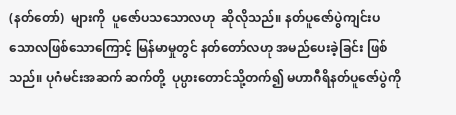(နတ်တော်)  များကို  ပူဇော်ပသသောလဟု  ဆိုလိုသည်။ နတ်ပူဇော်ပွဲကျင်းပသောလဖြစ်သောကြောင့် မြန်မာမှုတွင် နတ်တော်လဟု အမည်ပေးခဲ့ခြင်း ဖြစ်သည်။ ပုဂံမင်းအဆက် ဆက်တို့  ပုပ္ပားတောင်သို့တက်၍ မဟာဂီရိနတ်ပူဇော်ပွဲကို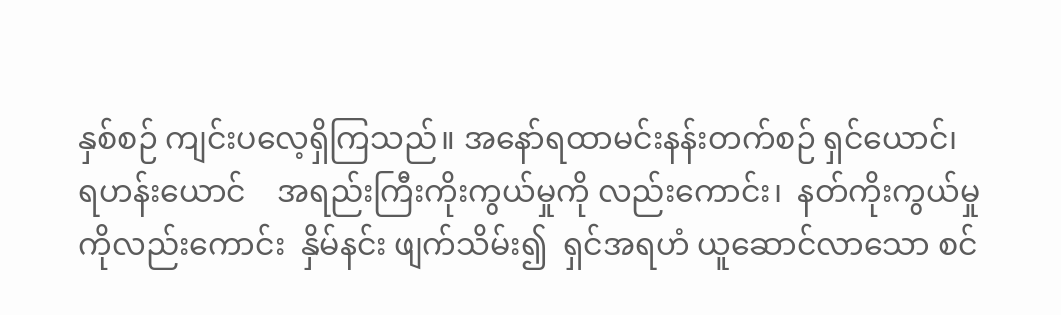နှစ်စဉ် ကျင်းပလေ့ရှိကြသည်။ အနော်ရထာမင်းနန်းတက်စဉ် ရှင်ယောင်၊    ရဟန်းယောင်    အရည်းကြီးကိုးကွယ်မှုကို လည်းကောင်း၊  နတ်ကိုးကွယ်မှုကိုလည်းကောင်း  နှိမ်နင်း ဖျက်သိမ်း၍  ရှင်အရဟံ ယူဆောင်လာသော စင်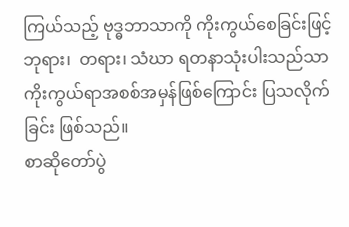ကြယ်သည့် ဗုဒ္ဓဘာသာကို ကိုးကွယ်စေခြင်းဖြင့် ဘုရား၊  တရား၊ သံဃာ ရတနာသုံးပါးသည်သာ ကိုးကွယ်ရာအစစ်အမှန်ဖြစ်ကြောင်း ပြသလိုက်ခြင်း ဖြစ်သည်။
စာဆိုတော်ပွဲ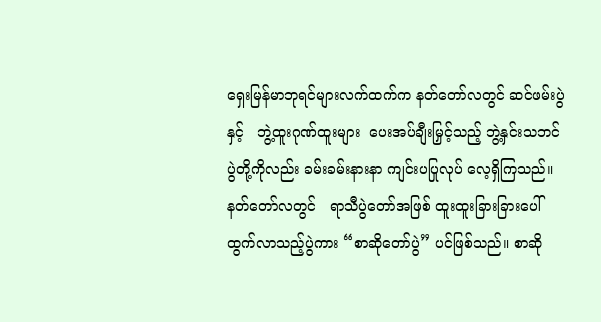ရှေးမြန်မာဘုရင်များလက်ထက်က နတ်တော်လတွင် ဆင်ဖမ်းပွဲနှင့်   ဘွဲ့ထူးဂုဏ်ထူးများ  ပေးအပ်ချီးမြှင့်သည့် ဘွဲ့နှင်းသဘင်ပွဲတို့ကိုလည်း ခမ်းခမ်းနားနာ ကျင်းပပြုလုပ် လေ့ရှိကြသည်။  နတ်တော်လတွင်   ရာသီပွဲတော်အဖြစ် ထူးထူးခြားခြားပေါ်ထွက်လာသည့်ပွဲကား “စာဆိုတော်ပွဲ” ပင်ဖြစ်သည်။ စာဆို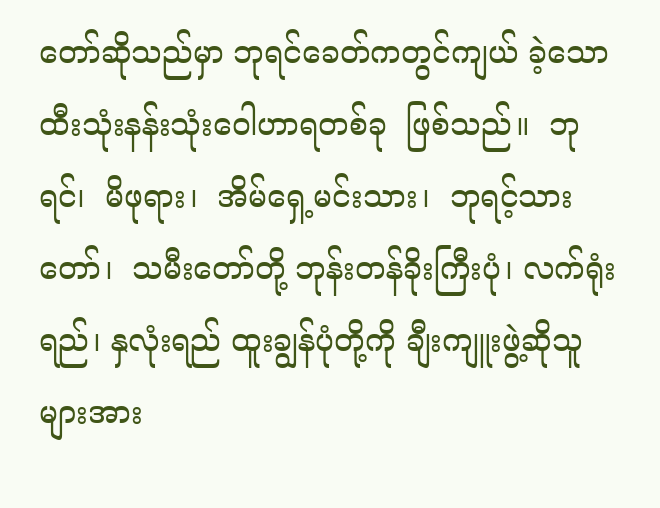တော်ဆိုသည်မှာ ဘုရင်ခေတ်ကတွင်ကျယ် ခဲ့သော ထီးသုံးနန်းသုံးဝေါဟာရတစ်ခု  ဖြစ်သည်။  ဘုရင်၊  မိဖုရား၊  အိမ်ရှေ့မင်းသား၊  ဘုရင့်သားတော်၊  သမီးတော်တို့ ဘုန်းတန်ခိုးကြီးပုံ၊ လက်ရုံးရည်၊ နှလုံးရည် ထူးချွန်ပုံတို့ကို ချီးကျူးဖွဲ့ဆိုသူများအား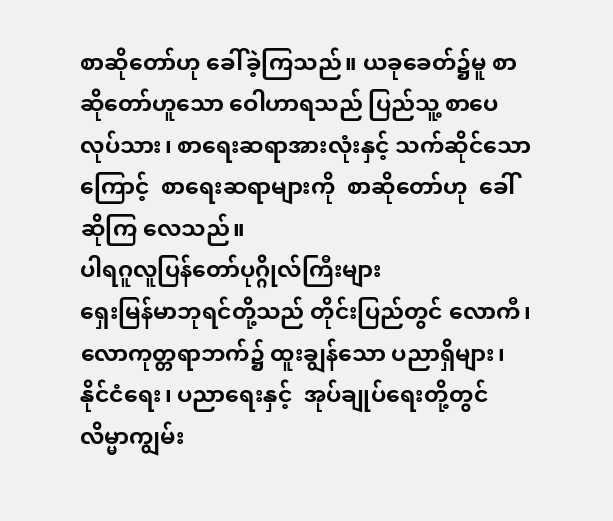စာဆိုတော်ဟု ခေါ်ခဲ့ကြသည်။ ယခုခေတ်၌မူ စာဆိုတော်ဟူသော ဝေါဟာရသည် ပြည်သူ့ စာပေလုပ်သား၊ စာရေးဆရာအားလုံးနှင့် သက်ဆိုင်သော ကြောင့်  စာရေးဆရာများကို  စာဆိုတော်ဟု  ခေါ်ဆိုကြ လေသည်။
ပါရဂူလူပြန်တော်ပုဂ္ဂိုလ်ကြီးများ
ရှေးမြန်မာဘုရင်တို့သည် တိုင်းပြည်တွင် လောကီ၊ လောကုတ္တရာဘက်၌ ထူးချွန်သော ပညာရှိများ၊ နိုင်ငံရေး၊ ပညာရေးနှင့်  အုပ်ချုပ်ရေးတို့တွင်  လိမ္မာကျွမ်း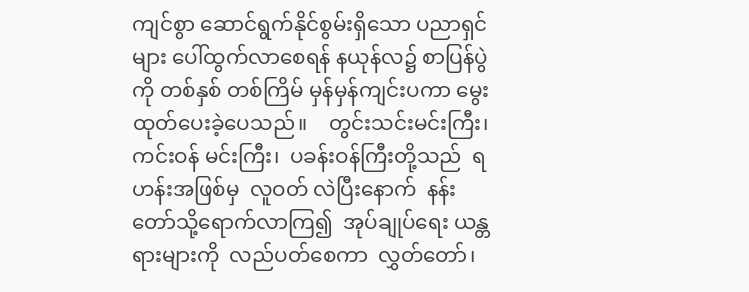ကျင်စွာ ဆောင်ရွက်နိုင်စွမ်းရှိသော ပညာရှင်များ ပေါ်ထွက်လာစေရန် နယုန်လ၌ စာပြန်ပွဲကို တစ်နှစ် တစ်ကြိမ် မှန်မှန်ကျင်းပကာ မွေးထုတ်ပေးခဲ့ပေသည်။    တွင်းသင်းမင်းကြီး၊  ကင်းဝန် မင်းကြီး၊  ပခန်းဝန်ကြီးတို့သည်  ရဟန်းအဖြစ်မှ  လူဝတ် လဲပြီးနောက်  နန်းတော်သို့ရောက်လာကြ၍  အုပ်ချုပ်ရေး ယန္တရားများကို  လည်ပတ်စေကာ  လွှတ်တော်၊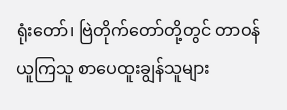ရုံးတော်၊ ဗြဲတိုက်တော်တို့တွင် တာဝန်ယူကြသူ စာပေထူးချွန်သူများ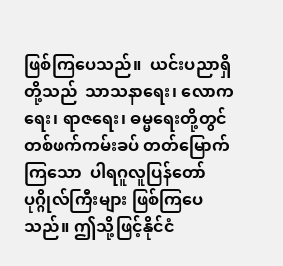ဖြစ်ကြပေသည်။  ယင်းပညာရှိတို့သည်  သာသနာရေး၊ လောကရေး၊ ရာဇရေး၊ ဓမ္မရေးတို့တွင် တစ်ဖက်ကမ်းခပ် တတ်မြောက်ကြသော  ပါရဂူလူပြန်တော်ပုဂ္ဂိုလ်ကြီးများ ဖြစ်ကြပေသည်။ ဤသို့ဖြင့်နိုင်ငံ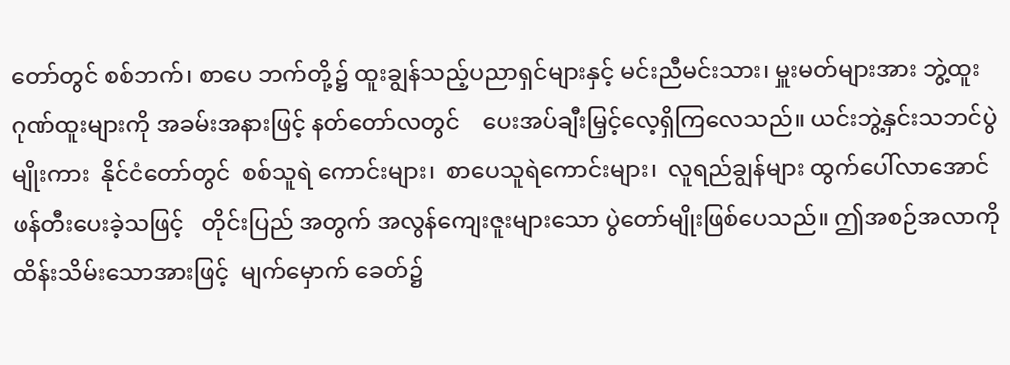တော်တွင် စစ်ဘက်၊ စာပေ ဘက်တို့၌ ထူးချွန်သည့်ပညာရှင်များနှင့် မင်းညီမင်းသား၊ မှူးမတ်များအား ဘွဲ့ထူးဂုဏ်ထူးများကို အခမ်းအနားဖြင့် နတ်တော်လတွင်    ပေးအပ်ချီးမြှင့်လေ့ရှိကြလေသည်။ ယင်းဘွဲ့နှင်းသဘင်ပွဲမျိုးကား  နိုင်ငံတော်တွင်  စစ်သူရဲ ကောင်းများ၊  စာပေသူရဲကောင်းများ၊  လူရည်ချွန်များ ထွက်ပေါ်လာအောင်  ဖန်တီးပေးခဲ့သဖြင့်   တိုင်းပြည် အတွက် အလွန်ကျေးဇူးများသော ပွဲတော်မျိုးဖြစ်ပေသည်။ ဤအစဉ်အလာကို ထိန်းသိမ်းသောအားဖြင့်  မျက်မှောက် ခေတ်၌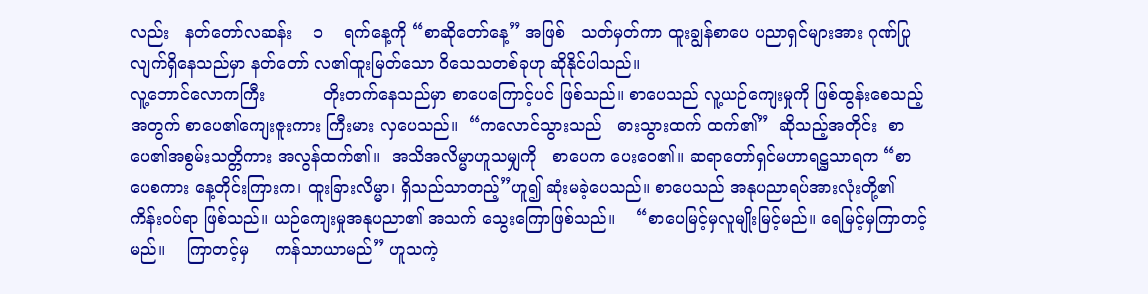လည်း   နတ်တော်လဆန်း    ၁    ရက်နေ့ကို “စာဆိုတော်နေ့” အဖြစ်   သတ်မှတ်ကာ ထူးချွန်စာပေ ပညာရှင်များအား ဂုဏ်ပြုလျက်ရှိနေသည်မှာ နတ်တော် လ၏ထူးမြတ်သော ဝိသေသတစ်ခုဟု ဆိုနိုင်ပါသည်။
လူ့ဘောင်လောကကြီး           တိုးတက်နေသည်မှာ စာပေကြောင့်ပင် ဖြစ်သည်။ စာပေသည် လူ့ယဉ်ကျေးမှုကို ဖြစ်ထွန်းစေသည့်အတွက် စာပေ၏ကျေးဇူးကား ကြီးမား လှပေသည်။  “ကလောင်သွားသည်   ဓားသွားထက် ထက်၏”  ဆိုသည့်အတိုင်း  စာပေ၏အစွမ်းသတ္တိကား အလွန်ထက်၏။  အသိအလိမ္မာဟူသမျှကို   စာပေက ပေးဝေ၏။ ဆရာတော်ရှင်မဟာရဋ္ဌသာရက “စာပေစကား နေ့တိုင်းကြားက၊ ထူးခြားလိမ္မာ၊ ရှိသည်သာတည့်”ဟူ၍ ဆုံးမခဲ့ပေသည်။ စာပေသည် အနုပညာရပ်အားလုံးတို့၏ ကိန်းဝပ်ရာ ဖြစ်သည်။ ယဉ်ကျေးမှုအနုပညာ၏ အသက် သွေးကြောဖြစ်သည်။    “စာပေမြင့်မှလူမျိုးမြင့်မည်။ ရေမြင့်မှကြာတင့်မည်။    ကြာတင့်မှ     ကန်သာယာမည်” ဟူသကဲ့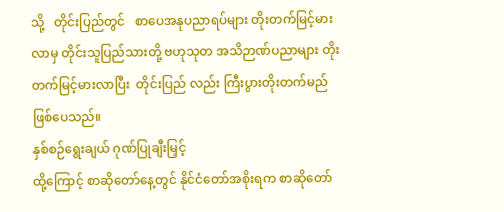သို့   တိုင်းပြည်တွင်   စာပေအနုပညာရပ်များ တိုးတက်မြင့်မားလာမှ တိုင်းသူပြည်သားတို့ ဗဟုသုတ အသိဉာဏ်ပညာများ တိုးတက်မြင့်မားလာပြီး  တိုင်းပြည် လည်း ကြီးပွားတိုးတက်မည် ဖြစ်ပေသည်။
နှစ်စဉ်ရွေးချယ် ဂုဏ်ပြုချီးမြှင့်
ထို့ကြောင့် စာဆိုတော်နေ့တွင် နိုင်ငံတော်အစိုးရက စာဆိုတော်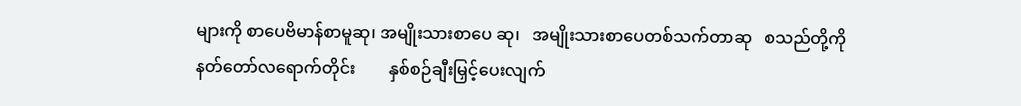များကို စာပေဗိမာန်စာမူဆု၊ အမျိုးသားစာပေ ဆု၊   အမျိုးသားစာပေတစ်သက်တာဆု   စသည်တို့ကို နတ်တော်လရောက်တိုင်း        နှစ်စဉ်ချီးမြှင့်ပေးလျက်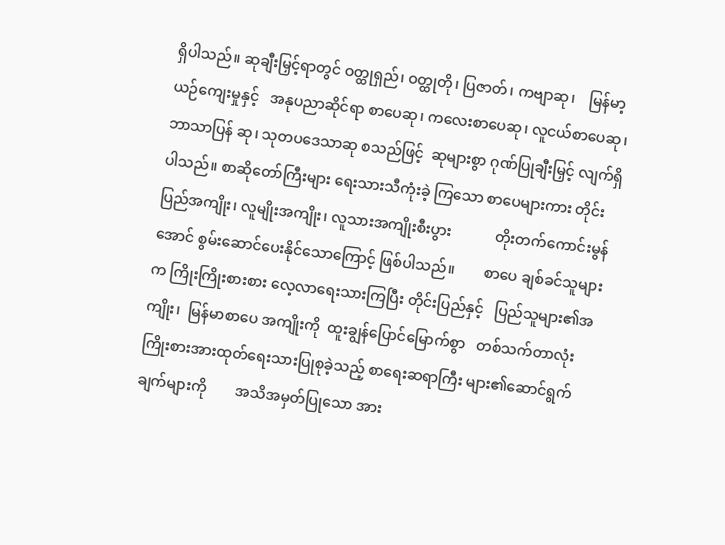ရှိပါသည်။ ဆုချီးမြှင့်ရာတွင် ဝတ္ထုရှည်၊ ဝတ္ထုတို၊ ပြဇာတ်၊ ကဗျာဆု၊    မြန်မာ့ယဉ်ကျေးမှုနှင့်   အနုပညာဆိုင်ရာ စာပေဆု၊ ကလေးစာပေဆု၊ လူငယ်စာပေဆု၊ ဘာသာပြန် ဆု၊ သုတပဒေသာဆု စသည်ဖြင့်  ဆုများစွာ ဂုဏ်ပြုချီးမြှင့် လျက်ရှိပါသည်။ စာဆိုတော်ကြီးများ ရေးသားသီကုံးခဲ့ ကြသော စာပေများကား တိုင်းပြည်အကျိုး၊ လူမျိုးအကျိုး၊ လူသားအကျိုးစီးပွား            တိုးတက်ကောင်းမွန်အောင် စွမ်းဆောင်ပေးနိုင်သောကြောင့် ဖြစ်ပါသည်။        စာပေ ချစ်ခင်သူများက ကြိုးကြိုးစားစား လေ့လာရေးသားကြပြီး တိုင်းပြည်နှင့်   ပြည်သူများ၏အကျိုး၊  မြန်မာစာပေ အကျိုးကို  ထူးချွန်ပြောင်မြောက်စွာ   တစ်သက်တာလုံး ကြိုးစားအားထုတ်ရေးသားပြုစုခဲ့သည့် စာရေးဆရာကြီး များ၏ဆောင်ရွက်ချက်များကို        အသိအမှတ်ပြုသော အား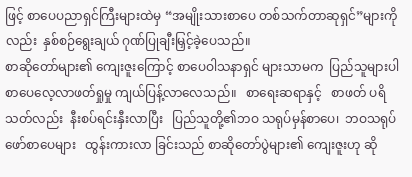ဖြင့် စာပေပညာရှင်ကြီးများထဲမှ “အမျိုးသားစာပေ တစ်သက်တာဆုရှင်”များကိုလည်း  နှစ်စဉ်ရွေးချယ် ဂုဏ်ပြုချီးမြှင့်ခဲ့ပေသည်။
စာဆိုတော်များ၏ ကျေးဇူးကြောင့် စာပေဝါသနာရှင် များသာမက  ပြည်သူများပါ   စာပေလေ့လာဖတ်ရှုမှု ကျယ်ပြန့်လာလေသည်။   စာရေးဆရာနှင့်   စာဖတ် ပရိသတ်လည်း  နီးစပ်ရင်းနှီးလာပြီး   ပြည်သူတို့၏ဘဝ သရုပ်မှန်စာပေ၊  ဘဝသရုပ်ဖော်စာပေများ   ထွန်းကားလာ ခြင်းသည် စာဆိုတော်ပွဲများ၏ ကျေးဇူးဟု ဆို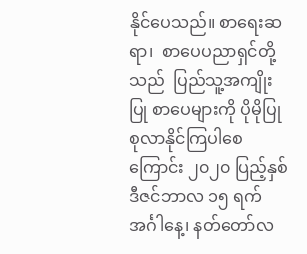နိုင်ပေသည်။ စာရေးဆရာ၊  စာပေပညာရှင်တို့သည်  ပြည်သူ့အကျိုးပြု စာပေများကို ပိုမိုပြုစုလာနိုင်ကြပါစေကြောင်း ၂၀၂၀ ပြည့်နှစ် ဒီဇင်ဘာလ ၁၅ ရက် အင်္ဂါနေ့၊ နတ်တော်လ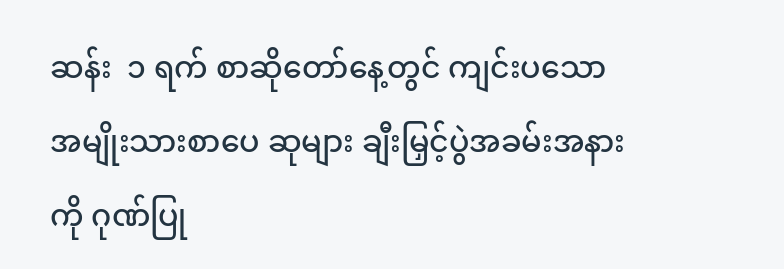ဆန်း  ၁ ရက် စာဆိုတော်နေ့တွင် ကျင်းပသော အမျိုးသားစာပေ ဆုများ ချီးမြှင့်ပွဲအခမ်းအနားကို ဂုဏ်ပြု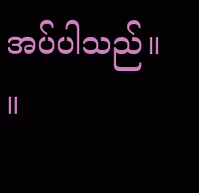အပ်ပါသည်။  ။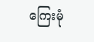ကြေးမုံ